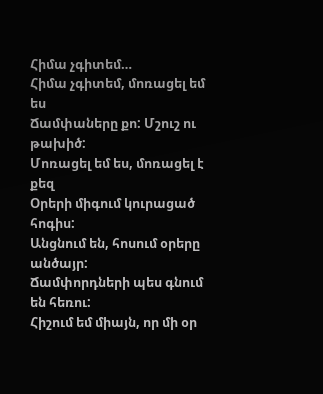Հիմա չգիտեմ…
Հիմա չգիտեմ, մոռացել եմ ես
Ճամփաները քո: Մշուշ ու թախիծ:
Մոռացել եմ ես, մոռացել է քեզ
Օրերի միգում կուրացած հոգիս:
Անցնում են, հոսում օրերը անծայր:
Ճամփորդների պես գնում են հեռու:
Հիշում եմ միայն, որ մի օր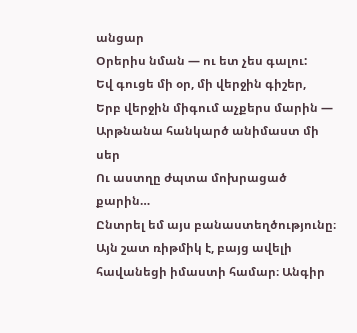անցար
Օրերիս նման — ու ետ չես գալու:
Եվ գուցե մի օր, մի վերջին գիշեր,
Երբ վերջին միգում աչքերս մարին —
Արթնանա հանկարծ անիմաստ մի սեր
Ու աստղը ժպտա մոխրացած քարին…
Ընտրել եմ այս բանաստեղծությունը։ Այն շատ ռիթմիկ է, բայց ավելի հավանեցի իմաստի համար։ Անգիր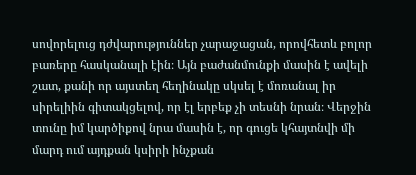սովորելուց դժվարություններ չարաջացան, որովհետև բոլոր բառերը հասկանալի էին։ Այն բաժանմունքի մասին է ավելի շատ, քանի որ այստեղ հեղինակը սկսել է մոռանալ իր սիրելիին գիտակցելով, որ էլ երբեք չի տեսնի նրան։ Վերջին տունը իմ կարծիքով նրա մասին է, որ գուցե կհայտնվի մի մարդ ում այդքան կսիրի ինչքան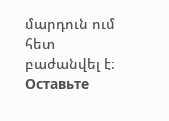մարդուն ում հետ բաժանվել է։
Оставьте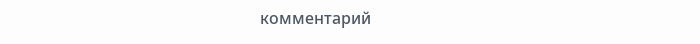комментарий